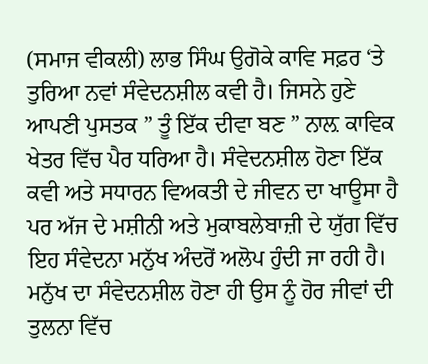(ਸਮਾਜ ਵੀਕਲੀ) ਲਾਭ ਸਿੰਘ ਉਗੋਕੇ ਕਾਵਿ ਸਫ਼ਰ ‘ਤੇ ਤੁਰਿਆ ਨਵਾਂ ਸੰਵੇਦਨਸ਼ੀਲ ਕਵੀ ਹੈ। ਜਿਸਨੇ ਹੁਣੇ ਆਪਣੀ ਪੁਸਤਕ ” ਤੂੰ ਇੱਕ ਦੀਵਾ ਬਣ ” ਨਾਲ਼ ਕਾਵਿਕ ਖੇਤਰ ਵਿੱਚ ਪੈਰ ਧਰਿਆ ਹੈ। ਸੰਵੇਦਨਸ਼ੀਲ ਹੋਣਾ ਇੱਕ ਕਵੀ ਅਤੇ ਸਧਾਰਨ ਵਿਅਕਤੀ ਦੇ ਜੀਵਨ ਦਾ ਖਾਊਸਾ ਹੈ ਪਰ ਅੱਜ ਦੇ ਮਸ਼ੀਨੀ ਅਤੇ ਮੁਕਾਬਲੇਬਾਜ਼ੀ ਦੇ ਯੁੱਗ ਵਿੱਚ ਇਹ ਸੰਵੇਦਨਾ ਮਨੁੱਖ ਅੰਦਰੋਂ ਅਲੋਪ ਹੁੰਦੀ ਜਾ ਰਹੀ ਹੈ। ਮਨੁੱਖ ਦਾ ਸੰਵੇਦਨਸ਼ੀਲ ਹੋਣਾ ਹੀ ਉਸ ਨੂੰ ਹੋਰ ਜੀਵਾਂ ਦੀ ਤੁਲਨਾ ਵਿੱਚ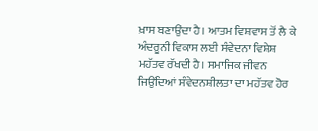ਖ਼ਾਸ ਬਣਾਉਂਦਾ ਹੈ। ਆਤਮ ਵਿਸ਼ਵਾਸ ਤੋਂ ਲੈ ਕੇ ਅੰਦਰੂਨੀ ਵਿਕਾਸ ਲਈ ਸੰਵੇਦਨਾ ਵਿਸ਼ੇਸ਼ ਮਹੱਤਵ ਰੱਖਦੀ ਹੈ। ਸਮਾਜਿਕ ਜੀਵਨ ਜਿਉਂਦਿਆਂ ਸੰਵੇਦਨਸ਼ੀਲਤਾ ਦਾ ਮਹੱਤਵ ਹੋਰ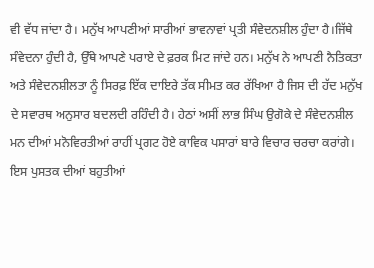ਵੀ ਵੱਧ ਜਾਂਦਾ ਹੈ। ਮਨੁੱਖ ਆਪਣੀਆਂ ਸਾਰੀਆਂ ਭਾਵਨਾਵਾਂ ਪ੍ਰਤੀ ਸੰਵੇਦਨਸ਼ੀਲ ਹੁੰਦਾ ਹੈ।ਜਿੱਥੇ ਸੰਵੇਦਨਾ ਹੁੰਦੀ ਹੈ, ਉੱਥੇ ਆਪਣੇ ਪਰਾਏ ਦੇ ਫ਼ਰਕ ਮਿਟ ਜਾਂਦੇ ਹਨ। ਮਨੁੱਖ ਨੇ ਆਪਣੀ ਨੈਤਿਕਤਾ ਅਤੇ ਸੰਵੇਦਨਸ਼ੀਲਤਾ ਨੂੰ ਸਿਰਫ਼ ਇੱਕ ਦਾਇਰੇ ਤੱਕ ਸੀਮਤ ਕਰ ਰੱਖਿਆ ਹੈ ਜਿਸ ਦੀ ਹੱਦ ਮਨੁੱਖ ਦੇ ਸਵਾਰਥ ਅਨੁਸਾਰ ਬਦਲਦੀ ਰਹਿੰਦੀ ਹੈ। ਹੇਠਾਂ ਅਸੀਂ ਲਾਭ ਸਿੰਘ ਉਗੋਕੇ ਦੇ ਸੰਵੇਦਨਸ਼ੀਲ ਮਨ ਦੀਆਂ ਮਨੋਵਿਰਤੀਆਂ ਰਾਹੀਂ ਪ੍ਰਗਟ ਹੋਏ ਕਾਵਿਕ ਪਸਾਰਾਂ ਬਾਰੇ ਵਿਚਾਰ ਚਰਚਾ ਕਰਾਂਗੇ। ਇਸ ਪੁਸਤਕ ਦੀਆਂ ਬਹੁਤੀਆਂ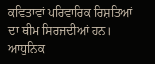ਕਵਿਤਾਵਾਂ ਪਰਿਵਾਰਿਕ ਰਿਸ਼ਤਿਆਂ ਦਾ ਥੀਮ ਸਿਰਜਦੀਆਂ ਹਨ। ਆਧੁਨਿਕ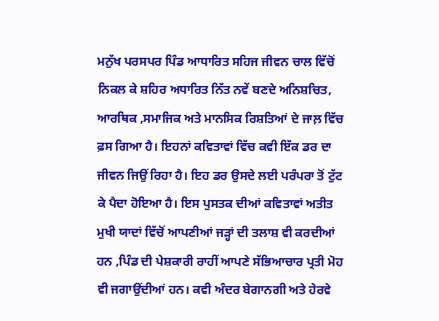ਮਨੁੱਖ ਪਰਸਪਰ ਪਿੰਡ ਆਧਾਰਿਤ ਸਹਿਜ ਜੀਵਨ ਚਾਲ ਵਿੱਚੋਂ ਨਿਕਲ ਕੇ ਸ਼ਹਿਰ ਅਧਾਰਿਤ ਨਿੱਤ ਨਵੇਂ ਬਣਦੇ ਅਨਿਸ਼ਚਿਤ, ਆਰਥਿਕ ,ਸਮਾਜਿਕ ਅਤੇ ਮਾਨਸਿਕ ਰਿਸ਼ਤਿਆਂ ਦੇ ਜਾਲ਼ ਵਿੱਚ ਫ਼ਸ ਗਿਆ ਹੈ। ਇਹਨਾਂ ਕਵਿਤਾਵਾਂ ਵਿੱਚ ਕਵੀ ਇੱਕ ਡਰ ਦਾ ਜੀਵਨ ਜਿਉਂ ਰਿਹਾ ਹੈ। ਇਹ ਡਰ ਉਸਦੇ ਲਈ ਪਰੰਪਰਾ ਤੋਂ ਟੁੱਟ ਕੇ ਪੈਦਾ ਹੋਇਆ ਹੈ। ਇਸ ਪੁਸਤਕ ਦੀਆਂ ਕਵਿਤਾਵਾਂ ਅਤੀਤ ਮੁਖੀ ਯਾਦਾਂ ਵਿੱਚੋਂ ਆਪਣੀਆਂ ਜੜ੍ਹਾਂ ਦੀ ਤਲਾਸ਼ ਵੀ ਕਰਦੀਆਂ ਹਨ ,ਪਿੰਡ ਦੀ ਪੇਸ਼ਕਾਰੀ ਰਾਹੀਂ ਆਪਣੇ ਸੱਭਿਆਚਾਰ ਪ੍ਰਤੀ ਮੋਹ ਵੀ ਜਗਾਉਂਦੀਆਂ ਹਨ। ਕਵੀ ਅੰਦਰ ਬੇਗਾਨਗੀ ਅਤੇ ਹੇਰਵੇ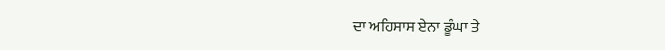ਦਾ ਅਹਿਸਾਸ ਏਨਾ ਡੂੰਘਾ ਤੇ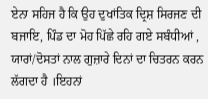ਏਨਾ ਸਹਿਜ ਹੈ ਕਿ ਉਹ ਦੁਖਾਂਤਿਕ ਦ੍ਰਿਸ਼ ਸਿਰਜਣ ਦੀ ਬਜਾਇ, ਪਿੰਡ ਦਾ ਮੋਹ ਪਿੱਛੇ ਰਹਿ ਗਏ ਸਬੰਧੀਆਂ , ਯਾਰਾਂ/ਦੋਸਤਾਂ ਨਾਲ ਗੁਜ਼ਾਰੇ ਦਿਨਾਂ ਦਾ ਚਿਤਰਨ ਕਰਨ ਲੱਗਦਾ ਹੈ ।ਇਹਨਾਂ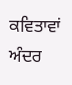ਕਵਿਤਾਵਾਂ ਅੰਦਰ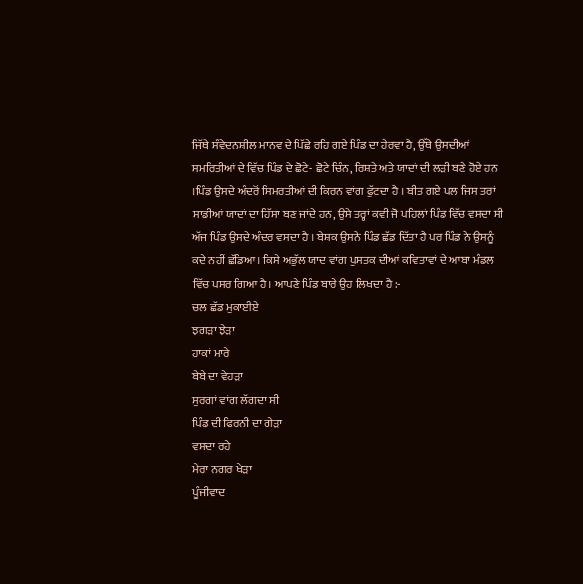ਜਿੱਥੇ ਸੰਵੇਦਨਸ਼ੀਲ ਮਾਨਵ ਦੇ ਪਿੱਛੇ ਰਹਿ ਗਏ ਪਿੰਡ ਦਾ ਹੇਰਵਾ ਹੈ, ਉੱਥੇ ਉਸਦੀਆਂ ਸਮਰਿਤੀਆਂ ਦੇ ਵਿੱਚ ਪਿੰਡ ਦੇ ਛੋਟੇ- ਛੋਟੇ ਚਿੰਨ, ਰਿਸ਼ਤੇ ਅਤੇ ਯਾਦਾਂ ਦੀ ਲੜੀ ਬਣੇ ਹੋਏ ਹਨ ।ਪਿੰਡ ਉਸਦੇ ਅੰਦਰੋਂ ਸਿਮਰਤੀਆਂ ਦੀ ਕਿਰਨ ਵਾਂਗ ਫੁੱਟਦਾ ਹੈ । ਬੀਤ ਗਏ ਪਲ ਜਿਸ ਤਰਾਂ ਸਾਡੀਆਂ ਯਾਦਾਂ ਦਾ ਹਿੱਸਾ ਬਣ ਜਾਂਦੇ ਹਨ, ਉਸੇ ਤਰ੍ਹਾਂ ਕਵੀ ਜੋ ਪਹਿਲਾਂ ਪਿੰਡ ਵਿੱਚ ਵਸਦਾ ਸੀ ਅੱਜ ਪਿੰਡ ਉਸਦੇ ਅੰਦਰ ਵਸਦਾ ਹੈ । ਬੇਸ਼ਕ ਉਸਨੇ ਪਿੰਡ ਛੱਡ ਦਿੱਤਾ ਹੈ ਪਰ ਪਿੰਡ ਨੇ ਉਸਨੂੰ ਕਦੇ ਨਹੀਂ ਛੱਡਿਆ। ਕਿਸੇ ਅਭੁੱਲ ਯਾਦ ਵਾਂਗ ਪੁਸਤਕ ਦੀਆਂ ਕਵਿਤਾਵਾਂ ਦੇ ਆਬਾ ਮੰਡਲ ਵਿੱਚ ਪਸਰ ਗਿਆ ਹੈ। ਆਪਣੇ ਪਿੰਡ ਬਾਰੇ ਉਹ ਲਿਖਦਾ ਹੈ :-
ਚਲ ਛੱਡ ਮੁਕਾਈਏ
ਝਗੜਾ ਝੇੜਾ
ਹਾਕਾਂ ਮਾਰੇ
ਬੇਬੇ ਦਾ ਵੇਹੜਾ
ਸੁਰਗਾਂ ਵਾਂਗ ਲੱਗਦਾ ਸੀ
ਪਿੰਡ ਦੀ ਫਿਰਨੀ ਦਾ ਗੇੜਾ
ਵਸਦਾ ਰਹੇ
ਮੇਰਾ ਨਗਰ ਖੇੜਾ
ਪੂੰਜੀਵਾਦ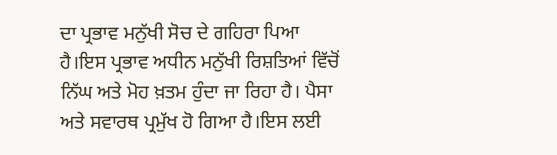ਦਾ ਪ੍ਰਭਾਵ ਮਨੁੱਖੀ ਸੋਚ ਦੇ ਗਹਿਰਾ ਪਿਆ ਹੈ।ਇਸ ਪ੍ਰਭਾਵ ਅਧੀਨ ਮਨੁੱਖੀ ਰਿਸ਼ਤਿਆਂ ਵਿੱਚੋਂ ਨਿੱਘ ਅਤੇ ਮੋਹ ਖ਼ਤਮ ਹੁੰਦਾ ਜਾ ਰਿਹਾ ਹੈ। ਪੈਸਾ ਅਤੇ ਸਵਾਰਥ ਪ੍ਰਮੁੱਖ ਹੋ ਗਿਆ ਹੈ।ਇਸ ਲਈ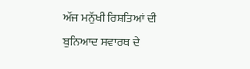ਅੱਜ ਮਨੁੱਖੀ ਰਿਸ਼ਤਿਆਂ ਦੀ ਬੁਨਿਆਦ ਸਵਾਰਥ ਦੇ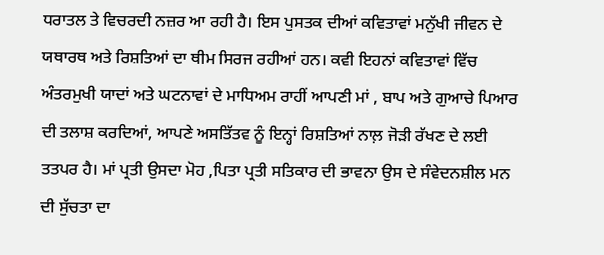ਧਰਾਤਲ ਤੇ ਵਿਚਰਦੀ ਨਜ਼ਰ ਆ ਰਹੀ ਹੈ। ਇਸ ਪੁਸਤਕ ਦੀਆਂ ਕਵਿਤਾਵਾਂ ਮਨੁੱਖੀ ਜੀਵਨ ਦੇ ਯਥਾਰਥ ਅਤੇ ਰਿਸ਼ਤਿਆਂ ਦਾ ਥੀਮ ਸਿਰਜ ਰਹੀਆਂ ਹਨ। ਕਵੀ ਇਹਨਾਂ ਕਵਿਤਾਵਾਂ ਵਿੱਚ ਅੰਤਰਮੁਖੀ ਯਾਦਾਂ ਅਤੇ ਘਟਨਾਵਾਂ ਦੇ ਮਾਧਿਅਮ ਰਾਹੀਂ ਆਪਣੀ ਮਾਂ , ਬਾਪ ਅਤੇ ਗੁਆਚੇ ਪਿਆਰ ਦੀ ਤਲਾਸ਼ ਕਰਦਿਆਂ, ਆਪਣੇ ਅਸਤਿੱਤਵ ਨੂੰ ਇਨ੍ਹਾਂ ਰਿਸ਼ਤਿਆਂ ਨਾਲ਼ ਜੋੜੀ ਰੱਖਣ ਦੇ ਲਈ ਤਤਪਰ ਹੈ। ਮਾਂ ਪ੍ਰਤੀ ਉਸਦਾ ਮੋਹ ,ਪਿਤਾ ਪ੍ਰਤੀ ਸਤਿਕਾਰ ਦੀ ਭਾਵਨਾ ਉਸ ਦੇ ਸੰਵੇਦਨਸ਼ੀਲ ਮਨ ਦੀ ਸੁੱਚਤਾ ਦਾ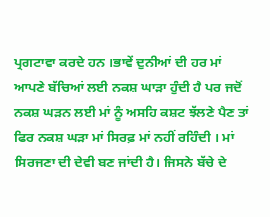ਪ੍ਰਗਟਾਵਾ ਕਰਦੇ ਹਨ ।ਭਾਵੇਂ ਦੁਨੀਆਂ ਦੀ ਹਰ ਮਾਂ ਆਪਣੇ ਬੱਚਿਆਂ ਲਈ ਨਕਸ਼ ਘਾੜਾ ਹੁੰਦੀ ਹੈ ਪਰ ਜਦੋਂ ਨਕਸ਼ ਘੜਨ ਲਈ ਮਾਂ ਨੂੰ ਅਸਹਿ ਕਸ਼ਟ ਝੱਲਣੇ ਪੈਣ ਤਾਂ ਫਿਰ ਨਕਸ਼ ਘੜਾ ਮਾਂ ਸਿਰਫ਼ ਮਾਂ ਨਹੀਂ ਰਹਿੰਦੀ । ਮਾਂ ਸਿਰਜਣਾ ਦੀ ਦੇਵੀ ਬਣ ਜਾਂਦੀ ਹੈ। ਜਿਸਨੇ ਬੱਚੇ ਦੇ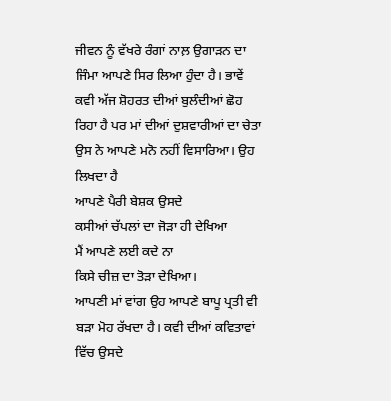ਜੀਵਨ ਨੂੰ ਵੱਖਰੇ ਰੰਗਾਂ ਨਾਲ਼ ਉਗਾੜਨ ਦਾ ਜਿੰਮਾ ਆਪਣੇ ਸਿਰ ਲਿਆ ਹੁੰਦਾ ਹੈ। ਭਾਵੇਂ ਕਵੀ ਅੱਜ ਸ਼ੋਹਰਤ ਦੀਆਂ ਬੁਲੰਦੀਆਂ ਛੋਹ ਰਿਹਾ ਹੈ ਪਰ ਮਾਂ ਦੀਆਂ ਦੁਸ਼ਵਾਰੀਆਂ ਦਾ ਚੇਤਾ ਉਸ ਨੇ ਆਪਣੇ ਮਨੋ ਨਹੀਂ ਵਿਸਾਰਿਆ। ਉਹ ਲਿਖਦਾ ਹੈ
ਆਪਣੇ ਪੈਰੀ ਬੇਸ਼ਕ ਉਸਦੇ
ਕਸੀਆਂ ਚੱਪਲਾਂ ਦਾ ਜੋੜਾ ਹੀ ਦੇਖਿਆ
ਮੈਂ ਆਪਣੇ ਲਈ ਕਦੇ ਨਾ
ਕਿਸੇ ਚੀਜ਼ ਦਾ ਤੋੜਾ ਦੇਖਿਆ।
ਆਪਣੀ ਮਾਂ ਵਾਂਗ ਉਹ ਆਪਣੇ ਬਾਪੂ ਪ੍ਰਤੀ ਵੀ ਬੜਾ ਮੋਹ ਰੱਖਦਾ ਹੈ। ਕਵੀ ਦੀਆਂ ਕਵਿਤਾਵਾਂ ਵਿੱਚ ਉਸਦੇ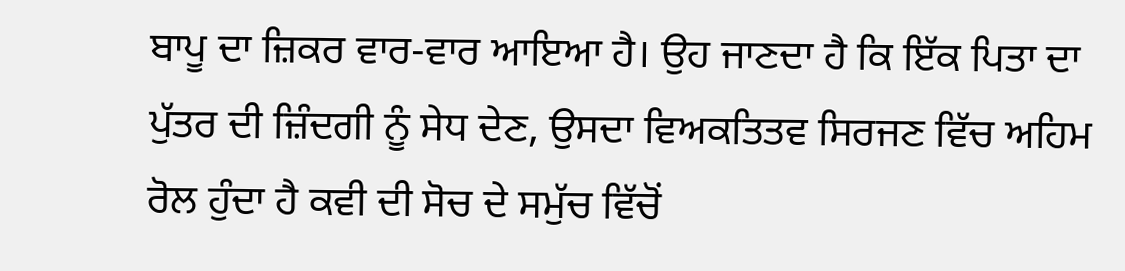ਬਾਪੂ ਦਾ ਜ਼ਿਕਰ ਵਾਰ-ਵਾਰ ਆਇਆ ਹੈ। ਉਹ ਜਾਣਦਾ ਹੈ ਕਿ ਇੱਕ ਪਿਤਾ ਦਾ ਪੁੱਤਰ ਦੀ ਜ਼ਿੰਦਗੀ ਨੂੰ ਸੇਧ ਦੇਣ, ਉਸਦਾ ਵਿਅਕਤਿਤਵ ਸਿਰਜਣ ਵਿੱਚ ਅਹਿਮ ਰੋਲ ਹੁੰਦਾ ਹੈ ਕਵੀ ਦੀ ਸੋਚ ਦੇ ਸਮੁੱਚ ਵਿੱਚੋਂ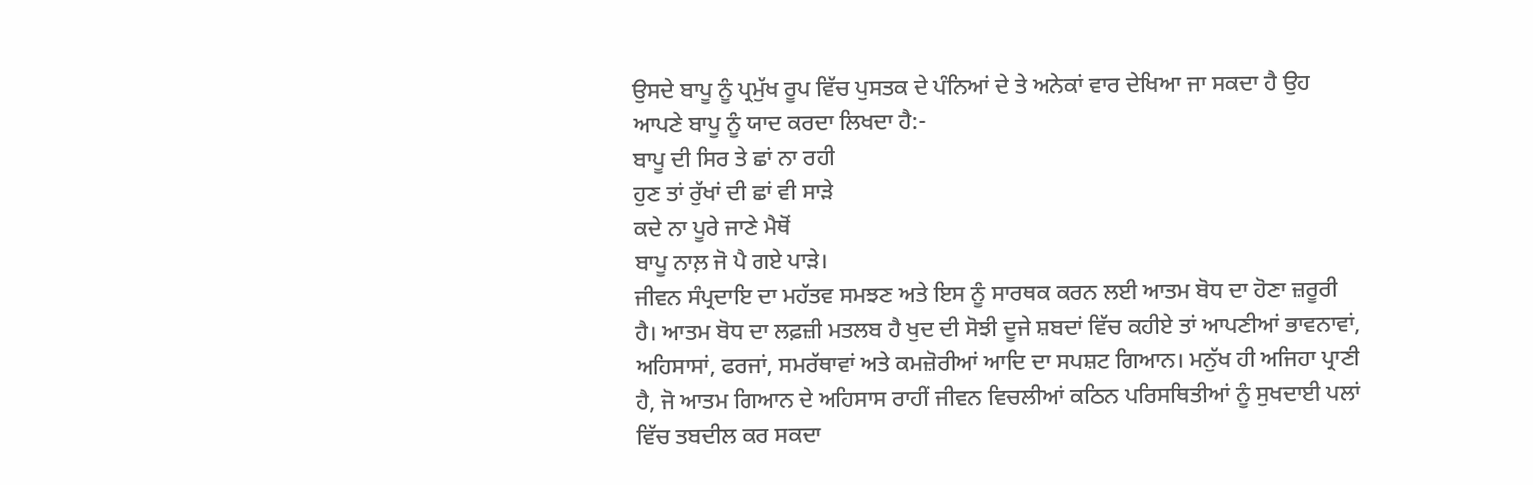ਉਸਦੇ ਬਾਪੂ ਨੂੰ ਪ੍ਰਮੁੱਖ ਰੂਪ ਵਿੱਚ ਪੁਸਤਕ ਦੇ ਪੰਨਿਆਂ ਦੇ ਤੇ ਅਨੇਕਾਂ ਵਾਰ ਦੇਖਿਆ ਜਾ ਸਕਦਾ ਹੈ ਉਹ ਆਪਣੇ ਬਾਪੂ ਨੂੰ ਯਾਦ ਕਰਦਾ ਲਿਖਦਾ ਹੈ:-
ਬਾਪੂ ਦੀ ਸਿਰ ਤੇ ਛਾਂ ਨਾ ਰਹੀ
ਹੁਣ ਤਾਂ ਰੁੱਖਾਂ ਦੀ ਛਾਂ ਵੀ ਸਾੜੇ
ਕਦੇ ਨਾ ਪੂਰੇ ਜਾਣੇ ਮੈਥੋਂ
ਬਾਪੂ ਨਾਲ਼ ਜੋ ਪੈ ਗਏ ਪਾੜੇ।
ਜੀਵਨ ਸੰਪ੍ਰਦਾਇ ਦਾ ਮਹੱਤਵ ਸਮਝਣ ਅਤੇ ਇਸ ਨੂੰ ਸਾਰਥਕ ਕਰਨ ਲਈ ਆਤਮ ਬੋਧ ਦਾ ਹੋਣਾ ਜ਼ਰੂਰੀ ਹੈ। ਆਤਮ ਬੋਧ ਦਾ ਲਫ਼ਜ਼ੀ ਮਤਲਬ ਹੈ ਖੁਦ ਦੀ ਸੋਝੀ ਦੂਜੇ ਸ਼ਬਦਾਂ ਵਿੱਚ ਕਹੀਏ ਤਾਂ ਆਪਣੀਆਂ ਭਾਵਨਾਵਾਂ, ਅਹਿਸਾਸਾਂ, ਫਰਜਾਂ, ਸਮਰੱਥਾਵਾਂ ਅਤੇ ਕਮਜ਼ੋਰੀਆਂ ਆਦਿ ਦਾ ਸਪਸ਼ਟ ਗਿਆਨ। ਮਨੁੱਖ ਹੀ ਅਜਿਹਾ ਪ੍ਰਾਣੀ ਹੈ, ਜੋ ਆਤਮ ਗਿਆਨ ਦੇ ਅਹਿਸਾਸ ਰਾਹੀਂ ਜੀਵਨ ਵਿਚਲੀਆਂ ਕਠਿਨ ਪਰਿਸਥਿਤੀਆਂ ਨੂੰ ਸੁਖਦਾਈ ਪਲਾਂ ਵਿੱਚ ਤਬਦੀਲ ਕਰ ਸਕਦਾ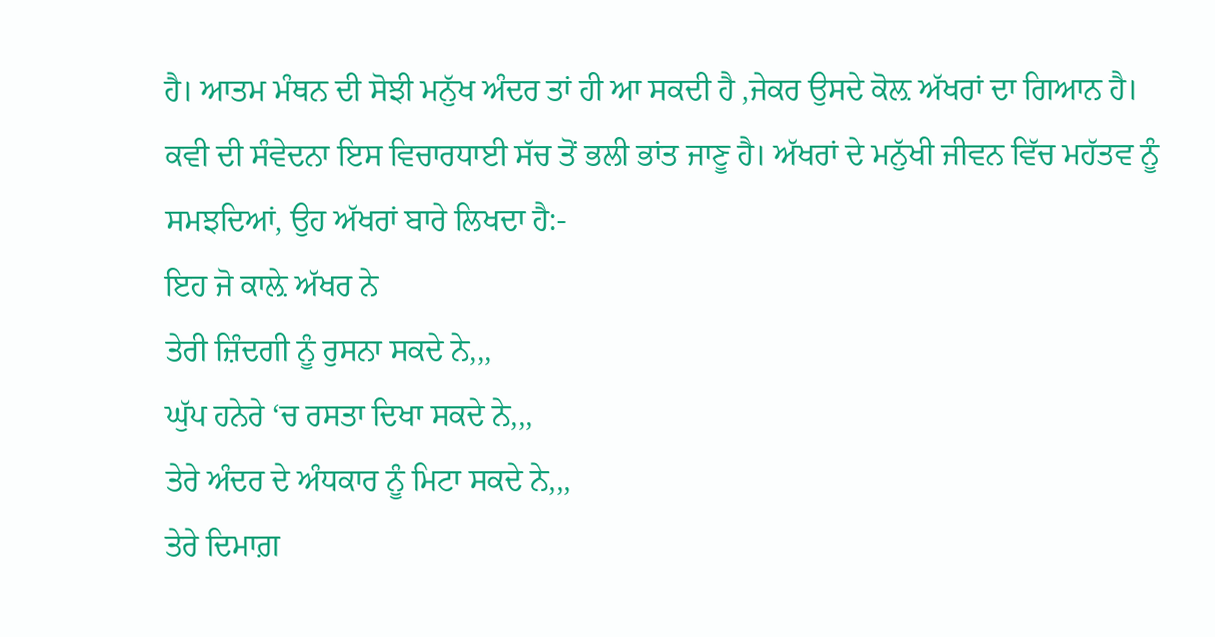ਹੈ। ਆਤਮ ਮੰਥਨ ਦੀ ਸੋਝੀ ਮਨੁੱਖ ਅੰਦਰ ਤਾਂ ਹੀ ਆ ਸਕਦੀ ਹੈ ,ਜੇਕਰ ਉਸਦੇ ਕੋਲ਼ ਅੱਖਰਾਂ ਦਾ ਗਿਆਨ ਹੈ। ਕਵੀ ਦੀ ਸੰਵੇਦਨਾ ਇਸ ਵਿਚਾਰਧਾਈ ਸੱਚ ਤੋਂ ਭਲੀ ਭਾਂਤ ਜਾਣੂ ਹੈ। ਅੱਖਰਾਂ ਦੇ ਮਨੁੱਖੀ ਜੀਵਨ ਵਿੱਚ ਮਹੱਤਵ ਨੂੰ ਸਮਝਦਿਆਂ, ਉਹ ਅੱਖਰਾਂ ਬਾਰੇ ਲਿਖਦਾ ਹੈ:-
ਇਹ ਜੋ ਕਾਲ਼ੇ ਅੱਖਰ ਨੇ
ਤੇਰੀ ਜ਼ਿੰਦਗੀ ਨੂੰ ਰੁਸਨਾ ਸਕਦੇ ਨੇ,,,
ਘੁੱਪ ਹਨੇਰੇ ‘ਚ ਰਸਤਾ ਦਿਖਾ ਸਕਦੇ ਨੇ,,,
ਤੇਰੇ ਅੰਦਰ ਦੇ ਅੰਧਕਾਰ ਨੂੰ ਮਿਟਾ ਸਕਦੇ ਨੇ,,,
ਤੇਰੇ ਦਿਮਾਗ਼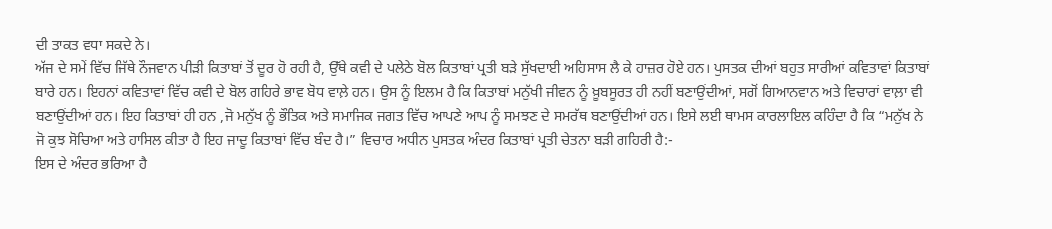ਦੀ ਤਾਕਤ ਵਧਾ ਸਕਦੇ ਨੇ।
ਅੱਜ ਦੇ ਸਮੇਂ ਵਿੱਚ ਜਿੱਥੇ ਨੌਜਵਾਨ ਪੀੜੀ ਕਿਤਾਬਾਂ ਤੋਂ ਦੂਰ ਹੋ ਰਹੀ ਹੈ, ਉੱਥੇ ਕਵੀ ਦੇ ਪਲੇਠੇ ਬੋਲ ਕਿਤਾਬਾਂ ਪ੍ਰਤੀ ਬੜੇ ਸੁੱਖਦਾਈ ਅਹਿਸਾਸ ਲੈ ਕੇ ਹਾਜ਼ਰ ਹੋਏ ਹਨ। ਪੁਸਤਕ ਦੀਆਂ ਬਹੁਤ ਸਾਰੀਆਂ ਕਵਿਤਾਵਾਂ ਕਿਤਾਬਾਂ ਬਾਰੇ ਹਨ। ਇਹਨਾਂ ਕਵਿਤਾਵਾਂ ਵਿੱਚ ਕਵੀ ਦੇ ਬੋਲ ਗਹਿਰੇ ਭਾਵ ਬੋਧ ਵਾਲ਼ੇ ਹਨ। ਉਸ ਨੂੰ ਇਲਮ ਹੈ ਕਿ ਕਿਤਾਬਾਂ ਮਨੁੱਖੀ ਜੀਵਨ ਨੂੰ ਖ਼ੂਬਸੂਰਤ ਹੀ ਨਹੀਂ ਬਣਾਉਂਦੀਆਂ, ਸਗੋਂ ਗਿਆਨਵਾਨ ਅਤੇ ਵਿਚਾਰਾਂ ਵਾਲ਼ਾ ਵੀ ਬਣਾਉਂਦੀਆਂ ਹਨ। ਇਹ ਕਿਤਾਬਾਂ ਹੀ ਹਨ ,ਜੋ ਮਨੁੱਖ ਨੂੰ ਭੌਤਿਕ ਅਤੇ ਸਮਾਜਿਕ ਜਗਤ ਵਿੱਚ ਆਪਣੇ ਆਪ ਨੂੰ ਸਮਝਣ ਦੇ ਸਮਰੱਥ ਬਣਾਉਂਦੀਆਂ ਹਨ। ਇਸੇ ਲਈ ਥਾਮਸ ਕਾਰਲਾਇਲ ਕਹਿੰਦਾ ਹੈ ਕਿ “ਮਨੁੱਖ ਨੇ ਜੋ ਕੁਝ ਸੋਚਿਆ ਅਤੇ ਹਾਸਿਲ ਕੀਤਾ ਹੈ ਇਹ ਜਾਦੂ ਕਿਤਾਬਾਂ ਵਿੱਚ ਬੰਦ ਹੈ।” ਵਿਚਾਰ ਅਧੀਨ ਪੁਸਤਕ ਅੰਦਰ ਕਿਤਾਬਾਂ ਪ੍ਰਤੀ ਚੇਤਨਾ ਬੜੀ ਗਹਿਰੀ ਹੈ:-
ਇਸ ਦੇ ਅੰਦਰ ਭਰਿਆ ਹੈ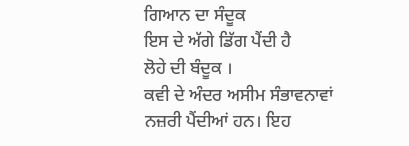ਗਿਆਨ ਦਾ ਸੰਦੂਕ
ਇਸ ਦੇ ਅੱਗੇ ਡਿੱਗ ਪੈਂਦੀ ਹੈ
ਲੋਹੇ ਦੀ ਬੰਦੂਕ ।
ਕਵੀ ਦੇ ਅੰਦਰ ਅਸੀਮ ਸੰਭਾਵਨਾਵਾਂ ਨਜ਼ਰੀ ਪੈਂਦੀਆਂ ਹਨ। ਇਹ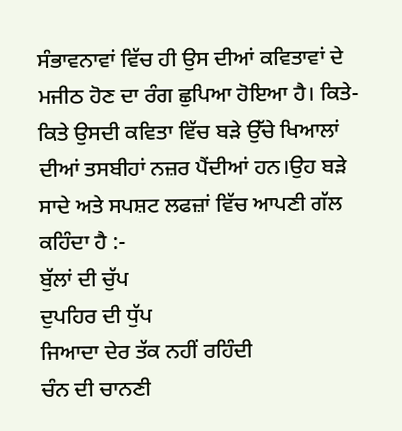ਸੰਭਾਵਨਾਵਾਂ ਵਿੱਚ ਹੀ ਉਸ ਦੀਆਂ ਕਵਿਤਾਵਾਂ ਦੇ ਮਜੀਠ ਹੋਣ ਦਾ ਰੰਗ ਛੁਪਿਆ ਹੋਇਆ ਹੈ। ਕਿਤੇ-ਕਿਤੇ ਉਸਦੀ ਕਵਿਤਾ ਵਿੱਚ ਬੜੇ ਉੱਚੇ ਖਿਆਲਾਂ ਦੀਆਂ ਤਸਬੀਹਾਂ ਨਜ਼ਰ ਪੈਂਦੀਆਂ ਹਨ।ਉਹ ਬੜੇ ਸਾਦੇ ਅਤੇ ਸਪਸ਼ਟ ਲਫਜ਼ਾਂ ਵਿੱਚ ਆਪਣੀ ਗੱਲ ਕਹਿੰਦਾ ਹੈ :-
ਬੁੱਲਾਂ ਦੀ ਚੁੱਪ
ਦੁਪਹਿਰ ਦੀ ਧੁੱਪ
ਜਿਆਦਾ ਦੇਰ ਤੱਕ ਨਹੀਂ ਰਹਿੰਦੀ
ਚੰਨ ਦੀ ਚਾਨਣੀ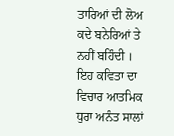ਤਾਰਿਆਂ ਦੀ ਲੋਅ
ਕਦੇ ਬਨੇਰਿਆਂ ਤੇ ਨਹੀਂ ਬਹਿੰਦੀ ।
ਇਹ ਕਵਿਤਾ ਦਾ ਵਿਚਾਰ ਆਤਮਿਕ ਧੁਰਾ ਅਨੰਤ ਸਾਲਾਂ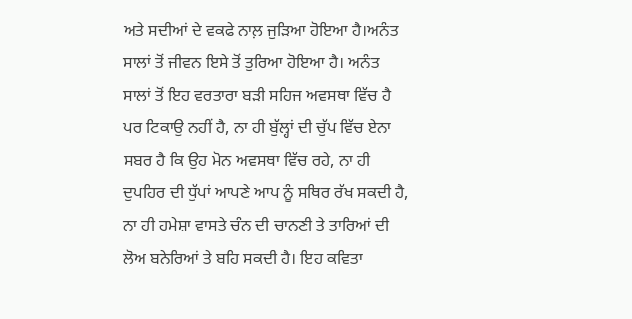ਅਤੇ ਸਦੀਆਂ ਦੇ ਵਕਫੇ ਨਾਲ਼ ਜੁੜਿਆ ਹੋਇਆ ਹੈ।ਅਨੰਤ ਸਾਲਾਂ ਤੋਂ ਜੀਵਨ ਇਸੇ ਤੋਂ ਤੁਰਿਆ ਹੋਇਆ ਹੈ। ਅਨੰਤ ਸਾਲਾਂ ਤੋਂ ਇਹ ਵਰਤਾਰਾ ਬੜੀ ਸਹਿਜ ਅਵਸਥਾ ਵਿੱਚ ਹੈ ਪਰ ਟਿਕਾਉ ਨਹੀਂ ਹੈ, ਨਾ ਹੀ ਬੁੱਲ੍ਹਾਂ ਦੀ ਚੁੱਪ ਵਿੱਚ ਏਨਾ ਸਬਰ ਹੈ ਕਿ ਉਹ ਮੋਨ ਅਵਸਥਾ ਵਿੱਚ ਰਹੇ, ਨਾ ਹੀ ਦੁਪਹਿਰ ਦੀ ਧੁੱਪਾਂ ਆਪਣੇ ਆਪ ਨੂੰ ਸਥਿਰ ਰੱਖ ਸਕਦੀ ਹੈ, ਨਾ ਹੀ ਹਮੇਸ਼ਾ ਵਾਸਤੇ ਚੰਨ ਦੀ ਚਾਨਣੀ ਤੇ ਤਾਰਿਆਂ ਦੀ ਲੋਅ ਬਨੇਰਿਆਂ ਤੇ ਬਹਿ ਸਕਦੀ ਹੈ। ਇਹ ਕਵਿਤਾ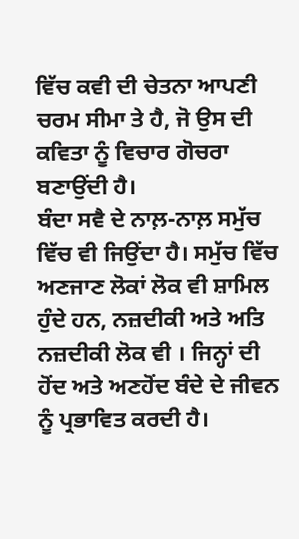ਵਿੱਚ ਕਵੀ ਦੀ ਚੇਤਨਾ ਆਪਣੀ ਚਰਮ ਸੀਮਾ ਤੇ ਹੈ, ਜੋ ਉਸ ਦੀ ਕਵਿਤਾ ਨੂੰ ਵਿਚਾਰ ਗੋਚਰਾ ਬਣਾਉਂਦੀ ਹੈ।
ਬੰਦਾ ਸਵੈ ਦੇ ਨਾਲ਼-ਨਾਲ਼ ਸਮੁੱਚ ਵਿੱਚ ਵੀ ਜਿਉਂਦਾ ਹੈ। ਸਮੁੱਚ ਵਿੱਚ ਅਣਜਾਣ ਲੋਕਾਂ ਲੋਕ ਵੀ ਸ਼ਾਮਿਲ ਹੁੰਦੇ ਹਨ, ਨਜ਼ਦੀਕੀ ਅਤੇ ਅਤਿ ਨਜ਼ਦੀਕੀ ਲੋਕ ਵੀ । ਜਿਨ੍ਹਾਂ ਦੀ ਹੋਂਦ ਅਤੇ ਅਣਹੋਂਦ ਬੰਦੇ ਦੇ ਜੀਵਨ ਨੂੰ ਪ੍ਰਭਾਵਿਤ ਕਰਦੀ ਹੈ।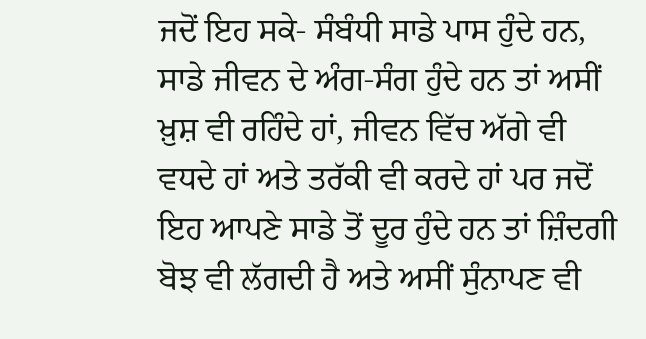ਜਦੋਂ ਇਹ ਸਕੇ- ਸੰਬੰਧੀ ਸਾਡੇ ਪਾਸ ਹੁੰਦੇ ਹਨ, ਸਾਡੇ ਜੀਵਨ ਦੇ ਅੰਗ-ਸੰਗ ਹੁੰਦੇ ਹਨ ਤਾਂ ਅਸੀਂ ਖ਼ੁਸ਼ ਵੀ ਰਹਿੰਦੇ ਹਾਂ, ਜੀਵਨ ਵਿੱਚ ਅੱਗੇ ਵੀ ਵਧਦੇ ਹਾਂ ਅਤੇ ਤਰੱਕੀ ਵੀ ਕਰਦੇ ਹਾਂ ਪਰ ਜਦੋਂ ਇਹ ਆਪਣੇ ਸਾਡੇ ਤੋਂ ਦੂਰ ਹੁੰਦੇ ਹਨ ਤਾਂ ਜ਼ਿੰਦਗੀ ਬੋਝ ਵੀ ਲੱਗਦੀ ਹੈ ਅਤੇ ਅਸੀਂ ਸੁੰਨਾਪਣ ਵੀ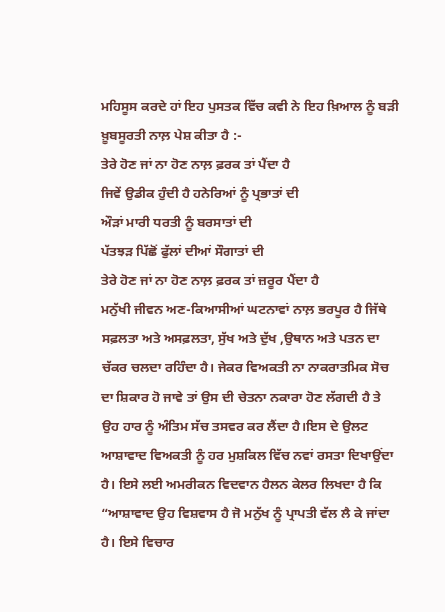ਮਹਿਸੂਸ ਕਰਦੇ ਹਾਂ ਇਹ ਪੁਸਤਕ ਵਿੱਚ ਕਵੀ ਨੇ ਇਹ ਖ਼ਿਆਲ ਨੂੰ ਬੜੀ ਖ਼ੂਬਸੂਰਤੀ ਨਾਲ਼ ਪੇਸ਼ ਕੀਤਾ ਹੈ :-
ਤੇਰੇ ਹੋਣ ਜਾਂ ਨਾ ਹੋਣ ਨਾਲ਼ ਫ਼ਰਕ ਤਾਂ ਪੈਂਦਾ ਹੈ
ਜਿਵੇਂ ਉਡੀਕ ਹੁੰਦੀ ਹੈ ਹਨੇਰਿਆਂ ਨੂੰ ਪ੍ਰਭਾਤਾਂ ਦੀ
ਔੜਾਂ ਮਾਰੀ ਧਰਤੀ ਨੂੰ ਬਰਸਾਤਾਂ ਦੀ
ਪੱਤਝੜ ਪਿੱਛੋਂ ਫੁੱਲਾਂ ਦੀਆਂ ਸੌਗਾਤਾਂ ਦੀ
ਤੇਰੇ ਹੋਣ ਜਾਂ ਨਾ ਹੋਣ ਨਾਲ਼ ਫ਼ਰਕ ਤਾਂ ਜ਼ਰੂਰ ਪੈਂਦਾ ਹੈ
ਮਨੁੱਖੀ ਜੀਵਨ ਅਣ-ਕਿਆਸੀਆਂ ਘਟਨਾਵਾਂ ਨਾਲ਼ ਭਰਪੂਰ ਹੈ ਜਿੱਥੇ ਸਫ਼ਲਤਾ ਅਤੇ ਅਸਫ਼ਲਤਾ, ਸੁੱਖ ਅਤੇ ਦੁੱਖ ,ਉਥਾਨ ਅਤੇ ਪਤਨ ਦਾ ਚੱਕਰ ਚਲਦਾ ਰਹਿੰਦਾ ਹੈ। ਜੇਕਰ ਵਿਅਕਤੀ ਨਾ ਨਾਕਰਾਤਮਿਕ ਸੋਚ ਦਾ ਸ਼ਿਕਾਰ ਹੋ ਜਾਵੇ ਤਾਂ ਉਸ ਦੀ ਚੇਤਨਾ ਨਕਾਰਾ ਹੋਣ ਲੱਗਦੀ ਹੈ ਤੇ ਉਹ ਹਾਰ ਨੂੰ ਅੰਤਿਮ ਸੱਚ ਤਸਵਰ ਕਰ ਲੈਂਦਾ ਹੈ।ਇਸ ਦੇ ਉਲਟ ਆਸ਼ਾਵਾਦ ਵਿਅਕਤੀ ਨੂੰ ਹਰ ਮੁਸ਼ਕਿਲ ਵਿੱਚ ਨਵਾਂ ਰਸਤਾ ਦਿਖਾਉਂਦਾ ਹੈ। ਇਸੇ ਲਈ ਅਮਰੀਕਨ ਵਿਦਵਾਨ ਹੈਲਨ ਕੇਲਰ ਲਿਖਦਾ ਹੈ ਕਿ “ਆਸ਼ਾਵਾਦ ਉਹ ਵਿਸ਼ਵਾਸ ਹੈ ਜੋ ਮਨੁੱਖ ਨੂੰ ਪ੍ਰਾਪਤੀ ਵੱਲ ਲੈ ਕੇ ਜਾਂਦਾ ਹੈ। ਇਸੇ ਵਿਚਾਰ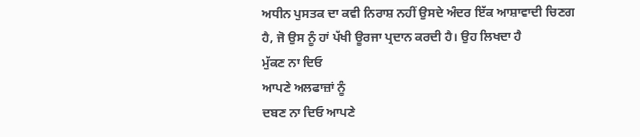ਅਧੀਨ ਪੁਸਤਕ ਦਾ ਕਵੀ ਨਿਰਾਸ਼ ਨਹੀਂ ਉਸਦੇ ਅੰਦਰ ਇੱਕ ਆਸ਼ਾਵਾਦੀ ਚਿਣਗ ਹੈ, ਜੋ ਉਸ ਨੂੰ ਹਾਂ ਪੱਖੀ ਊਰਜਾ ਪ੍ਰਦਾਨ ਕਰਦੀ ਹੈ। ਉਹ ਲਿਖਦਾ ਹੈ
ਮੁੱਕਣ ਨਾ ਦਿਓ
ਆਪਣੇ ਅਲਫਾਜ਼ਾਂ ਨੂੰ
ਦਬਣ ਨਾ ਦਿਓ ਆਪਣੇ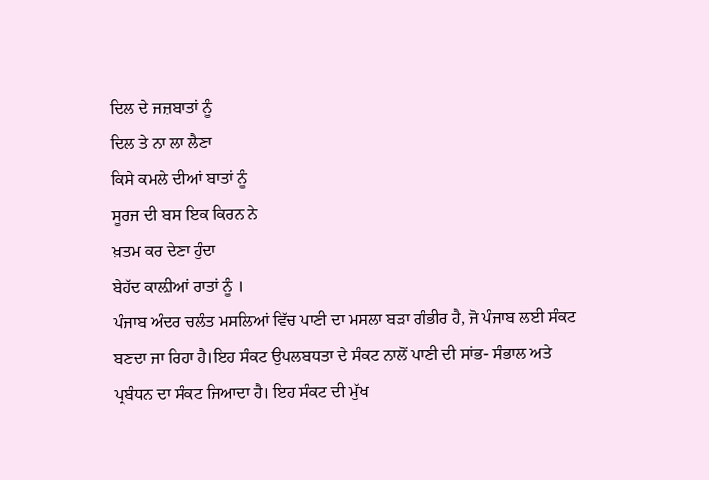ਦਿਲ ਦੇ ਜਜ਼ਬਾਤਾਂ ਨੂੰ
ਦਿਲ ਤੇ ਨਾ ਲਾ ਲੈਣਾ
ਕਿਸੇ ਕਮਲੇ ਦੀਆਂ ਬਾਤਾਂ ਨੂੰ
ਸੂਰਜ ਦੀ ਬਸ ਇਕ ਕਿਰਨ ਨੇ
ਖ਼ਤਮ ਕਰ ਦੇਣਾ ਹੁੰਦਾ
ਬੇਹੱਦ ਕਾਲ਼ੀਆਂ ਰਾਤਾਂ ਨੂੰ ।
ਪੰਜਾਬ ਅੰਦਰ ਚਲੰਤ ਮਸਲਿਆਂ ਵਿੱਚ ਪਾਣੀ ਦਾ ਮਸਲਾ ਬੜਾ ਗੰਭੀਰ ਹੈ, ਜੋ ਪੰਜਾਬ ਲਈ ਸੰਕਟ ਬਣਦਾ ਜਾ ਰਿਹਾ ਹੈ।ਇਹ ਸੰਕਟ ਉਪਲਬਧਤਾ ਦੇ ਸੰਕਟ ਨਾਲੋਂ ਪਾਣੀ ਦੀ ਸਾਂਭ- ਸੰਭਾਲ ਅਤੇ ਪ੍ਰਬੰਧਨ ਦਾ ਸੰਕਟ ਜਿਆਦਾ ਹੈ। ਇਹ ਸੰਕਟ ਦੀ ਮੁੱਖ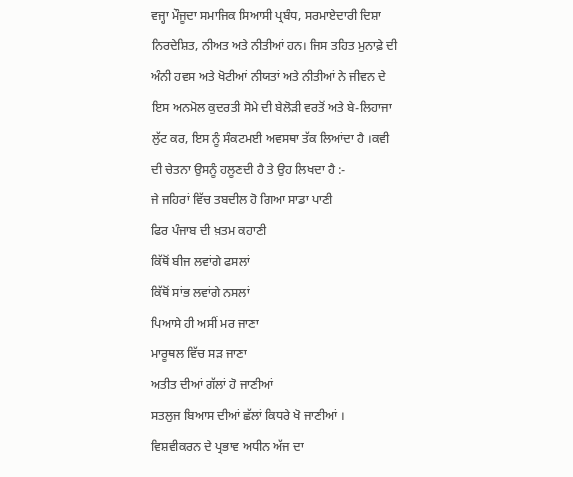ਵਜ੍ਹਾ ਮੌਜੂਦਾ ਸਮਾਜਿਕ ਸਿਆਸੀ ਪ੍ਰਬੰਧ, ਸਰਮਾਏਦਾਰੀ ਦਿਸ਼ਾ ਨਿਰਦੇਸ਼ਿਤ, ਨੀਅਤ ਅਤੇ ਨੀਤੀਆਂ ਹਨ। ਜਿਸ ਤਹਿਤ ਮੁਨਾਫ਼ੇ ਦੀ ਅੰਨੀ ਹਵਸ ਅਤੇ ਖੋਟੀਆਂ ਨੀਯਤਾਂ ਅਤੇ ਨੀਤੀਆਂ ਨੇ ਜੀਵਨ ਦੇ ਇਸ ਅਨਮੋਲ ਕੁਦਰਤੀ ਸੋਮੇ ਦੀ ਬੇਲੋੜੀ ਵਰਤੋਂ ਅਤੇ ਬੇ-ਲਿਹਾਜਾ ਲੁੱਟ ਕਰ, ਇਸ ਨੂੰ ਸੰਕਟਮਈ ਅਵਸਥਾ ਤੱਕ ਲਿਆਂਦਾ ਹੈ ।ਕਵੀ ਦੀ ਚੇਤਨਾ ਉਸਨੂੰ ਹਲੂਣਦੀ ਹੈ ਤੇ ਉਹ ਲਿਖਦਾ ਹੈ :-
ਜੇ ਜਹਿਰਾਂ ਵਿੱਚ ਤਬਦੀਲ ਹੋ ਗਿਆ ਸਾਡਾ ਪਾਣੀ
ਫਿਰ ਪੰਜਾਬ ਦੀ ਖ਼ਤਮ ਕਹਾਣੀ
ਕਿੱਥੋਂ ਬੀਜ ਲਵਾਂਗੇ ਫਸਲਾਂ
ਕਿੱਥੋਂ ਸਾਂਭ ਲਵਾਂਗੇ ਨਸਲਾਂ
ਪਿਆਸੇ ਹੀ ਅਸੀਂ ਮਰ ਜਾਣਾ
ਮਾਰੂਥਲ ਵਿੱਚ ਸੜ ਜਾਣਾ
ਅਤੀਤ ਦੀਆਂ ਗੱਲਾਂ ਹੋ ਜਾਣੀਆਂ
ਸਤਲੁਜ ਬਿਆਸ ਦੀਆਂ ਛੱਲਾਂ ਕਿਧਰੇ ਖੋ ਜਾਣੀਆਂ ।
ਵਿਸ਼ਵੀਕਰਨ ਦੇ ਪ੍ਰਭਾਵ ਅਧੀਨ ਅੱਜ ਦਾ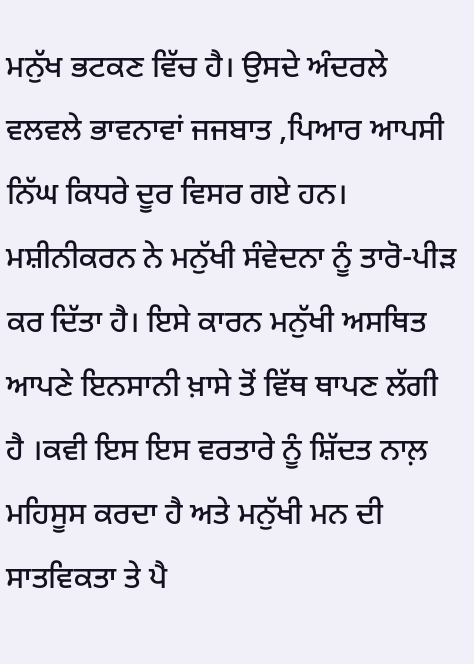ਮਨੁੱਖ ਭਟਕਣ ਵਿੱਚ ਹੈ। ਉਸਦੇ ਅੰਦਰਲੇ ਵਲਵਲੇ ਭਾਵਨਾਵਾਂ ਜਜਬਾਤ ,ਪਿਆਰ ਆਪਸੀ ਨਿੱਘ ਕਿਧਰੇ ਦੂਰ ਵਿਸਰ ਗਏ ਹਨ। ਮਸ਼ੀਨੀਕਰਨ ਨੇ ਮਨੁੱਖੀ ਸੰਵੇਦਨਾ ਨੂੰ ਤਾਰੋ-ਪੀੜ ਕਰ ਦਿੱਤਾ ਹੈ। ਇਸੇ ਕਾਰਨ ਮਨੁੱਖੀ ਅਸਥਿਤ ਆਪਣੇ ਇਨਸਾਨੀ ਖ਼ਾਸੇ ਤੋਂ ਵਿੱਥ ਥਾਪਣ ਲੱਗੀ ਹੈ ।ਕਵੀ ਇਸ ਇਸ ਵਰਤਾਰੇ ਨੂੰ ਸ਼ਿੱਦਤ ਨਾਲ਼ ਮਹਿਸੂਸ ਕਰਦਾ ਹੈ ਅਤੇ ਮਨੁੱਖੀ ਮਨ ਦੀ ਸਾਤਵਿਕਤਾ ਤੇ ਪੈ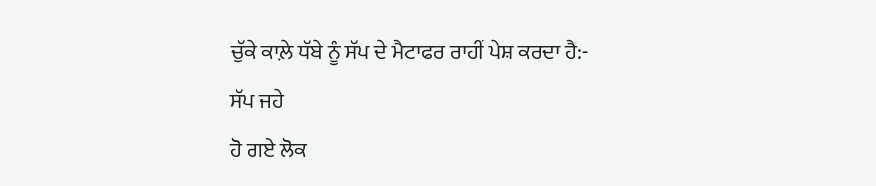ਚੁੱਕੇ ਕਾਲ਼ੇ ਧੱਬੇ ਨੂੰ ਸੱਪ ਦੇ ਮੈਟਾਫਰ ਰਾਹੀਂ ਪੇਸ਼ ਕਰਦਾ ਹੈ:-
ਸੱਪ ਜਹੇ
ਹੋ ਗਏ ਲੋਕ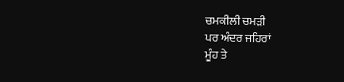ਚਮਕੀਲੀ ਚਮੜੀ
ਪਰ ਅੰਦਰ ਜਹਿਰਾਂ
ਮੂੰਹ ਤੇ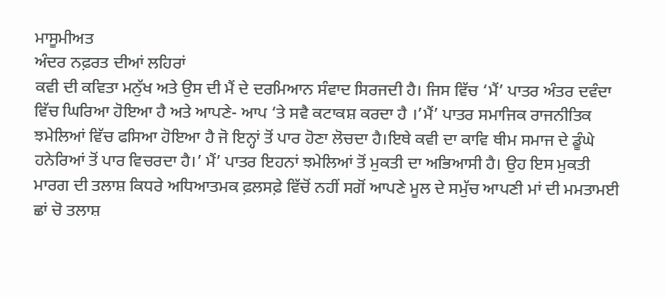ਮਾਸੂਮੀਅਤ
ਅੰਦਰ ਨਫ਼ਰਤ ਦੀਆਂ ਲਹਿਰਾਂ
ਕਵੀ ਦੀ ਕਵਿਤਾ ਮਨੁੱਖ ਅਤੇ ਉਸ ਦੀ ਮੈਂ ਦੇ ਦਰਮਿਆਨ ਸੰਵਾਦ ਸਿਰਜਦੀ ਹੈ। ਜਿਸ ਵਿੱਚ ‘ਮੈਂ’ ਪਾਤਰ ਅੰਤਰ ਦਵੰਦਾ ਵਿੱਚ ਘਿਰਿਆ ਹੋਇਆ ਹੈ ਅਤੇ ਆਪਣੇ- ਆਪ ‘ਤੇ ਸਵੈ ਕਟਾਕਸ਼ ਕਰਦਾ ਹੈ ।’ਮੈਂ’ ਪਾਤਰ ਸਮਾਜਿਕ ਰਾਜਨੀਤਿਕ ਝਮੇਲਿਆਂ ਵਿੱਚ ਫਸਿਆ ਹੋਇਆ ਹੈ ਜੋ ਇਨ੍ਹਾਂ ਤੋਂ ਪਾਰ ਹੋਣਾ ਲੋਚਦਾ ਹੈ।ਇਥੇ ਕਵੀ ਦਾ ਕਾਵਿ ਥੀਮ ਸਮਾਜ ਦੇ ਡੂੰਘੇ ਹਨੇਰਿਆਂ ਤੋਂ ਪਾਰ ਵਿਚਰਦਾ ਹੈ।’ ਮੈਂ’ ਪਾਤਰ ਇਹਨਾਂ ਝਮੇਲਿਆਂ ਤੋਂ ਮੁਕਤੀ ਦਾ ਅਭਿਆਸੀ ਹੈ। ਉਹ ਇਸ ਮੁਕਤੀ ਮਾਰਗ ਦੀ ਤਲਾਸ਼ ਕਿਧਰੇ ਅਧਿਆਤਮਕ ਫ਼ਲਸਫ਼ੇ ਵਿੱਚੋਂ ਨਹੀਂ ਸਗੋਂ ਆਪਣੇ ਮੂਲ ਦੇ ਸਮੁੱਚ ਆਪਣੀ ਮਾਂ ਦੀ ਮਮਤਾਮਈ ਛਾਂ ਚੋ ਤਲਾਸ਼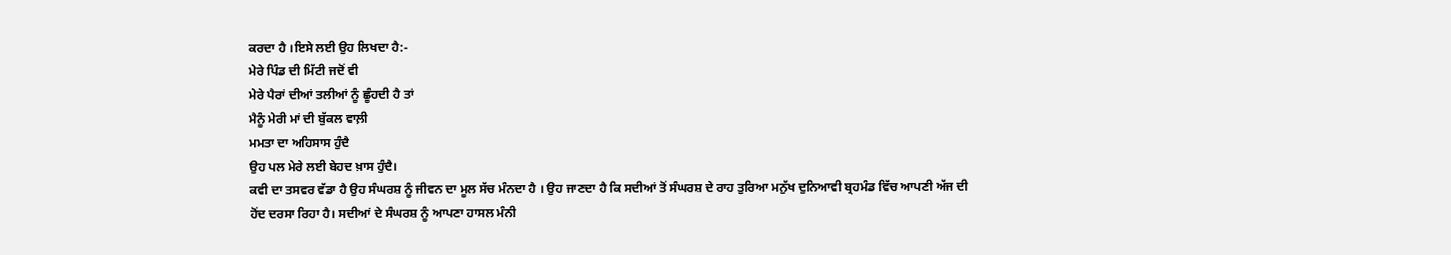ਕਰਦਾ ਹੈ ।ਇਸੇ ਲਈ ਉਹ ਲਿਖਦਾ ਹੈ:-
ਮੇਰੇ ਪਿੰਡ ਦੀ ਮਿੱਟੀ ਜਦੋਂ ਵੀ
ਮੇਰੇ ਪੈਰਾਂ ਦੀਆਂ ਤਲੀਆਂ ਨੂੰ ਛੂੰਹਦੀ ਹੈ ਤਾਂ
ਮੈਨੂੰ ਮੇਰੀ ਮਾਂ ਦੀ ਬੁੱਕਲ ਵਾਲ਼ੀ
ਮਮਤਾ ਦਾ ਅਹਿਸਾਸ ਹੁੰਦੈ
ਉਹ ਪਲ ਮੇਰੇ ਲਈ ਬੇਹਦ ਖ਼ਾਸ ਹੁੰਦੈ।
ਕਵੀ ਦਾ ਤਸਵਰ ਵੱਡਾ ਹੈ ਉਹ ਸੰਘਰਸ਼ ਨੂੰ ਜੀਵਨ ਦਾ ਮੂਲ ਸੱਚ ਮੰਨਦਾ ਹੈ । ਉਹ ਜਾਣਦਾ ਹੈ ਕਿ ਸਦੀਆਂ ਤੋਂ ਸੰਘਰਸ਼ ਦੇ ਰਾਹ ਤੁਰਿਆ ਮਨੁੱਖ ਦੁਨਿਆਵੀ ਬ੍ਰਹਮੰਡ ਵਿੱਚ ਆਪਣੀ ਅੱਜ ਦੀ ਹੋਂਦ ਦਰਸਾ ਰਿਹਾ ਹੈ। ਸਦੀਆਂ ਦੇ ਸੰਘਰਸ਼ ਨੂੰ ਆਪਣਾ ਹਾਸਲ ਮੰਨੀ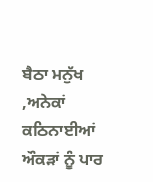ਬੈਠਾ ਮਨੁੱਖ ,ਅਨੇਕਾਂ ਕਠਿਨਾਈਆਂ ਔਕੜਾਂ ਨੂੰ ਪਾਰ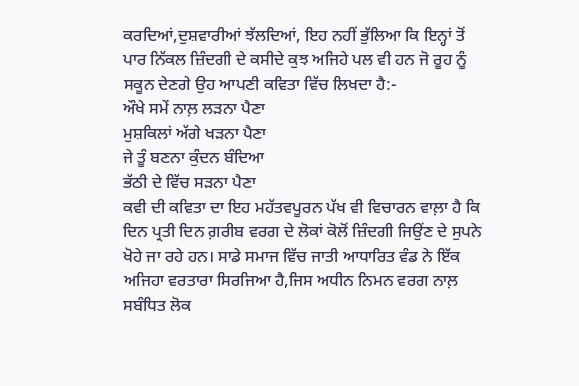ਕਰਦਿਆਂ,ਦੁਸ਼ਵਾਰੀਆਂ ਝੱਲਦਿਆਂ, ਇਹ ਨਹੀਂ ਭੁੱਲਿਆ ਕਿ ਇਨ੍ਹਾਂ ਤੋਂ ਪਾਰ ਨਿੱਕਲ ਜ਼ਿੰਦਗੀ ਦੇ ਕਸੀਦੇ ਕੁਝ ਅਜਿਹੇ ਪਲ ਵੀ ਹਨ ਜੋ ਰੂਹ ਨੂੰ ਸਕੂਨ ਦੇਣਗੇ ਉਹ ਆਪਣੀ ਕਵਿਤਾ ਵਿੱਚ ਲਿਖਦਾ ਹੈ:-
ਔਖੇ ਸਮੇਂ ਨਾਲ਼ ਲੜਨਾ ਪੈਣਾ
ਮੁਸ਼ਕਿਲਾਂ ਅੱਗੇ ਖੜਨਾ ਪੈਣਾ
ਜੇ ਤੂੰ ਬਣਨਾ ਕੁੰਦਨ ਬੰਦਿਆ
ਭੱਠੀ ਦੇ ਵਿੱਚ ਸੜਨਾ ਪੈਣਾ
ਕਵੀ ਦੀ ਕਵਿਤਾ ਦਾ ਇਹ ਮਹੱਤਵਪੂਰਨ ਪੱਖ ਵੀ ਵਿਚਾਰਨ ਵਾਲ਼ਾ ਹੈ ਕਿ ਦਿਨ ਪ੍ਰਤੀ ਦਿਨ ਗ਼ਰੀਬ ਵਰਗ ਦੇ ਲੋਕਾਂ ਕੋਲੋਂ ਜ਼ਿੰਦਗੀ ਜਿਉਂਣ ਦੇ ਸੁਪਨੇ ਖੋਹੇ ਜਾ ਰਹੇ ਹਨ। ਸਾਡੇ ਸਮਾਜ ਵਿੱਚ ਜਾਤੀ ਆਧਾਰਿਤ ਵੰਡ ਨੇ ਇੱਕ ਅਜਿਹਾ ਵਰਤਾਰਾ ਸਿਰਜਿਆ ਹੈ,ਜਿਸ ਅਧੀਨ ਨਿਮਨ ਵਰਗ ਨਾਲ਼ ਸਬੰਧਿਤ ਲੋਕ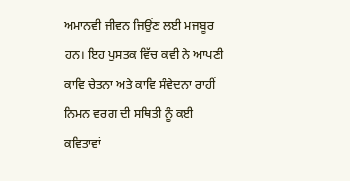ਅਮਾਨਵੀ ਜੀਵਨ ਜਿਉਂਣ ਲਈ ਮਜਬੂਰ ਹਨ। ਇਹ ਪੁਸਤਕ ਵਿੱਚ ਕਵੀ ਨੇ ਆਪਣੀ ਕਾਵਿ ਚੇਤਨਾ ਅਤੇ ਕਾਵਿ ਸੰਵੇਦਨਾ ਰਾਹੀਂ ਨਿਮਨ ਵਰਗ ਦੀ ਸਥਿਤੀ ਨੂੰ ਕਈ ਕਵਿਤਾਵਾਂ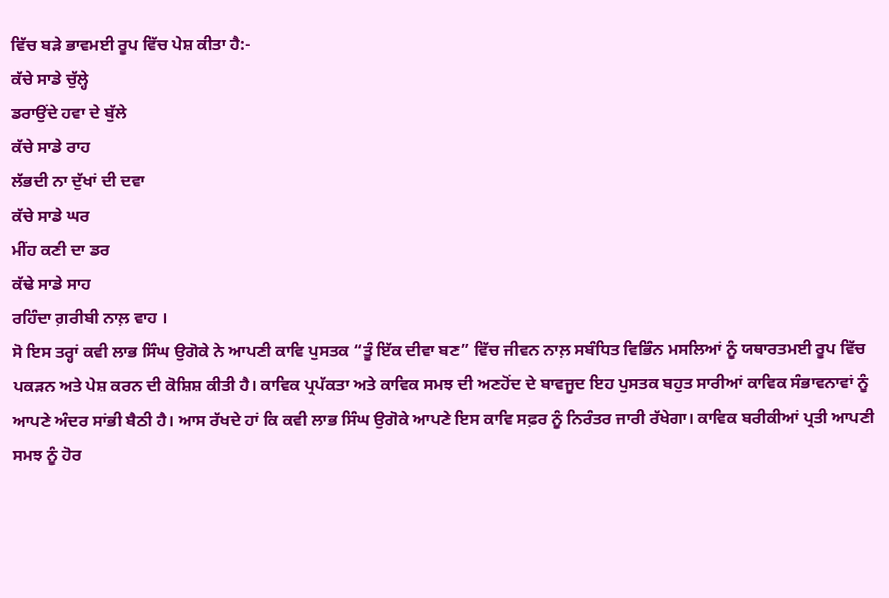ਵਿੱਚ ਬੜੇ ਭਾਵਮਈ ਰੂਪ ਵਿੱਚ ਪੇਸ਼ ਕੀਤਾ ਹੈ:-
ਕੱਚੇ ਸਾਡੇ ਚੁੱਲ੍ਹੇ
ਡਰਾਉਂਦੇ ਹਵਾ ਦੇ ਬੁੱਲੇ
ਕੱਚੇ ਸਾਡੇ ਰਾਹ
ਲੱਭਦੀ ਨਾ ਦੁੱਖਾਂ ਦੀ ਦਵਾ
ਕੱਚੇ ਸਾਡੇ ਘਰ
ਮੀਂਹ ਕਣੀ ਦਾ ਡਰ
ਕੱਢੇ ਸਾਡੇ ਸਾਹ
ਰਹਿੰਦਾ ਗ਼ਰੀਬੀ ਨਾਲ਼ ਵਾਹ ।
ਸੋ ਇਸ ਤਰ੍ਹਾਂ ਕਵੀ ਲਾਭ ਸਿੰਘ ਉਗੋਕੇ ਨੇ ਆਪਣੀ ਕਾਵਿ ਪੁਸਤਕ “ਤੂੰ ਇੱਕ ਦੀਵਾ ਬਣ” ਵਿੱਚ ਜੀਵਨ ਨਾਲ਼ ਸਬੰਧਿਤ ਵਿਭਿੰਨ ਮਸਲਿਆਂ ਨੂੰ ਯਥਾਰਤਮਈ ਰੂਪ ਵਿੱਚ ਪਕੜਨ ਅਤੇ ਪੇਸ਼ ਕਰਨ ਦੀ ਕੋਸ਼ਿਸ਼ ਕੀਤੀ ਹੈ। ਕਾਵਿਕ ਪ੍ਰਪੱਕਤਾ ਅਤੇ ਕਾਵਿਕ ਸਮਝ ਦੀ ਅਣਹੋਂਦ ਦੇ ਬਾਵਜੂਦ ਇਹ ਪੁਸਤਕ ਬਹੁਤ ਸਾਰੀਆਂ ਕਾਵਿਕ ਸੰਭਾਵਨਾਵਾਂ ਨੂੰ ਆਪਣੇ ਅੰਦਰ ਸਾਂਭੀ ਬੈਠੀ ਹੈ। ਆਸ ਰੱਖਦੇ ਹਾਂ ਕਿ ਕਵੀ ਲਾਭ ਸਿੰਘ ਉਗੋਕੇ ਆਪਣੇ ਇਸ ਕਾਵਿ ਸਫ਼ਰ ਨੂੰ ਨਿਰੰਤਰ ਜਾਰੀ ਰੱਖੇਗਾ। ਕਾਵਿਕ ਬਰੀਕੀਆਂ ਪ੍ਰਤੀ ਆਪਣੀ ਸਮਝ ਨੂੰ ਹੋਰ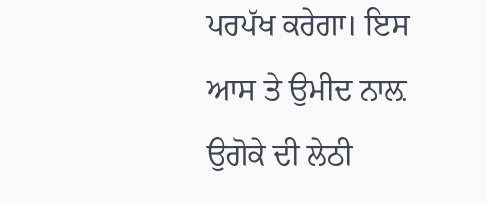ਪਰਪੱਖ ਕਰੇਗਾ। ਇਸ ਆਸ ਤੇ ਉਮੀਦ ਨਾਲ਼ ਉਗੋਕੇ ਦੀ ਲੇਠੀ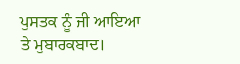ਪੁਸਤਕ ਨੂੰ ਜੀ ਆਇਆ ਤੇ ਮੁਬਾਰਕਬਾਦ।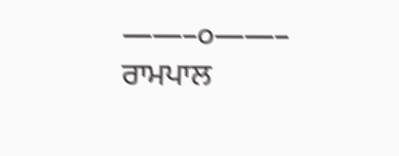——–੦——–
ਰਾਮਪਾਲ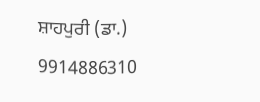ਸ਼ਾਹਪੁਰੀ (ਡਾ.)
9914886310